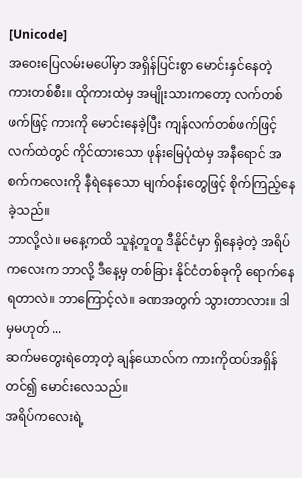[Unicode]
အဝေးပြေလမ်းမပေါ်မှာ အရှိန်ပြင်းစွာ မောင်းနှင်နေတဲ့ ကားတစ်စီး။ ထိုကားထဲမှ အမျိုးသားကတော့ လက်တစ်ဖက်ဖြင့် ကားကို မောင်းနေခဲ့ပြီး ကျန်လက်တစ်ဖက်ဖြင့် လက်ထဲတွင် ကိုင်ထားသော ဖုန်းမြေပုံထဲမှ အနီရောင် အစက်ကလေးကို နီရဲနေသော မျက်ဝန်းတွေဖြင့် စိုက်ကြည့်နေခဲ့သည်။
ဘာလို့လဲ။ မနေ့ကထိ သူနဲ့တူတူ ဒီနိုင်ငံမှာ ရှိနေခဲ့တဲ့ အရိပ်ကလေးက ဘာလို့ ဒီနေ့မှ တစ်ခြား နိုင်ငံတစ်ခုကို ရောက်နေရတာလဲ။ ဘာကြောင့်လဲ။ ခဏအတွက် သွားတာလား။ ဒါမှမဟုတ် ...
ဆက်မတွေးရဲတော့တဲ့ ချန်ယောလ်က ကားကိုထပ်အရှိန်တင်၍ မောင်းလေသည်။
အရိပ်ကလေးရဲ့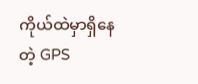ကိုယ်ထဲမှာရှိနေတဲ့ GPS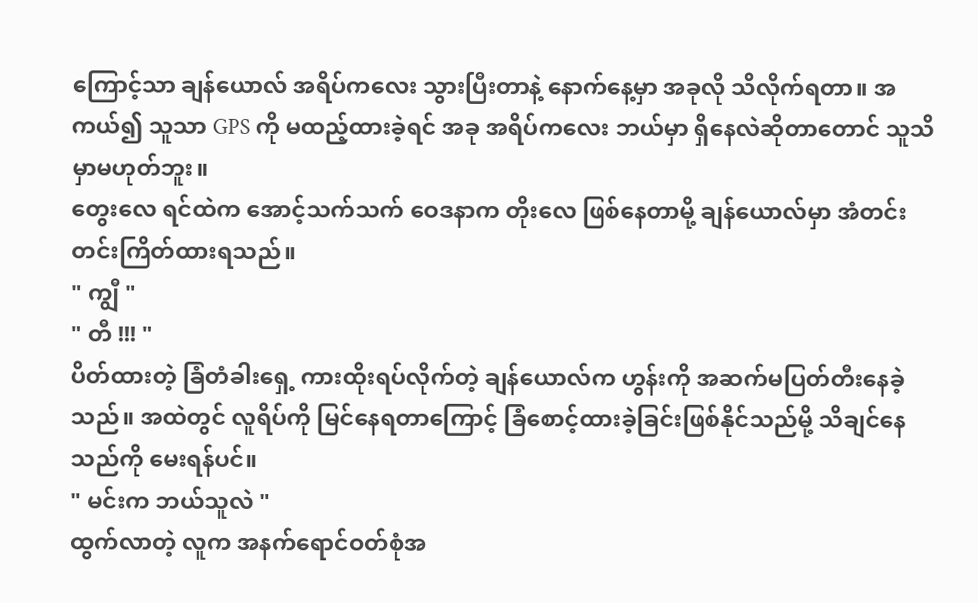ကြောင့်သာ ချန်ယောလ် အရိပ်ကလေး သွားပြီးတာနဲ့ နောက်နေ့မှာ အခုလို သိလိုက်ရတာ။ အကယ်၍ သူသာ GPS ကို မထည့်ထားခဲ့ရင် အခု အရိပ်ကလေး ဘယ်မှာ ရှိနေလဲဆိုတာတောင် သူသိမှာမဟုတ်ဘူး။
တွေးလေ ရင်ထဲက အောင့်သက်သက် ဝေဒနာက တိုးလေ ဖြစ်နေတာမို့ ချန်ယောလ်မှာ အံတင်းတင်းကြိတ်ထားရသည်။
" ကျွီ "
" တီ !!! "
ပိတ်ထားတဲ့ ခြံတံခါးရှေ့ ကားထိုးရပ်လိုက်တဲ့ ချန်ယောလ်က ဟွန်းကို အဆက်မပြတ်တီးနေခဲ့သည်။ အထဲတွင် လူရိပ်ကို မြင်နေရတာကြောင့် ခြံစောင့်ထားခဲ့ခြင်းဖြစ်နိုင်သည်မို့ သိချင်နေသည်ကို မေးရန်ပင်။
" မင်းက ဘယ်သူလဲ "
ထွက်လာတဲ့ လူက အနက်ရောင်ဝတ်စုံအ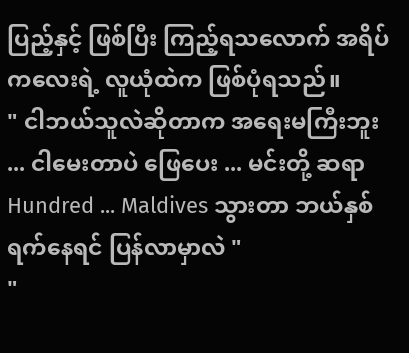ပြည့်နှင့် ဖြစ်ပြီး ကြည့်ရသလောက် အရိပ်ကလေးရဲ့ လူယုံထဲက ဖြစ်ပုံရသည်။
" ငါဘယ်သူလဲဆိုတာက အရေးမကြီးဘူး ... ငါမေးတာပဲ ဖြေပေး ... မင်းတို့ ဆရာ Hundred ... Maldives သွားတာ ဘယ်နှစ်ရက်နေရင် ပြန်လာမှာလဲ "
"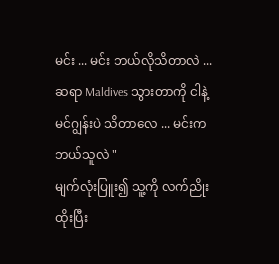မင်း ... မင်း ဘယ်လိုသိတာလဲ ... ဆရာ Maldives သွားတာကို ငါနဲ့ မင်ဂျွန်းပဲ သိတာလေ ... မင်းက ဘယ်သူလဲ "
မျက်လုံးပြူး၍ သူ့ကို လက်ညိုးထိုးပြီး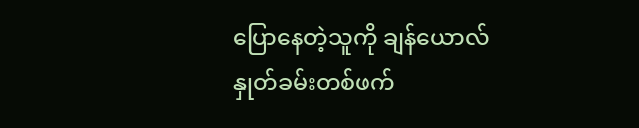ပြောနေတဲ့သူကို ချန်ယောလ် နှုတ်ခမ်းတစ်ဖက်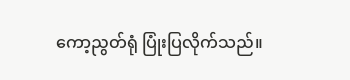ကော့ညွတ်ရုံ ပြုံးပြလိုက်သည်။